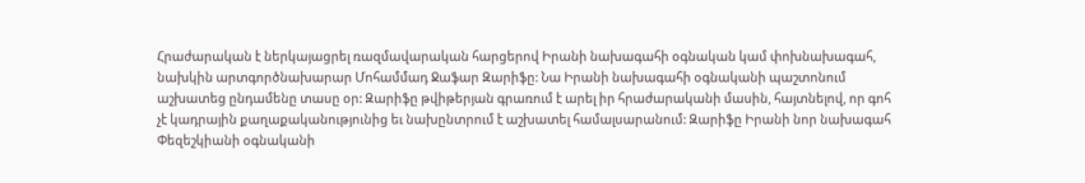Հրաժարական է ներկայացրել ռազմավարական հարցերով Իրանի նախագահի օգնական կամ փոխնախագահ, նախկին արտգործնախարար Մոհամմադ Ջաֆար Զարիֆը: Նա Իրանի նախագահի օգնականի պաշտոնում աշխատեց ընդամենը տասը օր: Զարիֆը թվիթերյան գրառում է արել իր հրաժարականի մասին, հայտնելով, որ գոհ չէ կադրային քաղաքականությունից եւ նախընտրում է աշխատել համալսարանում: Զարիֆը Իրանի նոր նախագահ Փեզեշկիանի օգնականի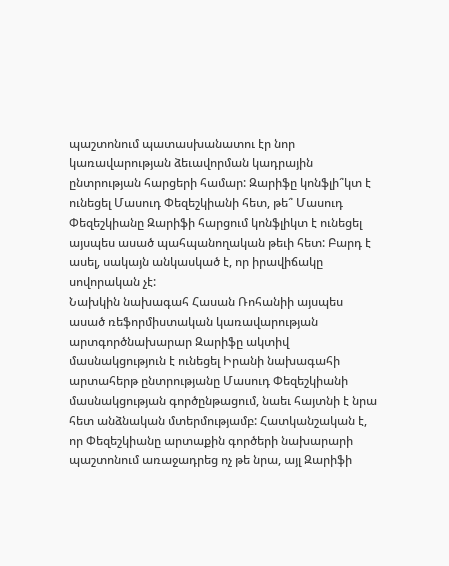պաշտոնում պատասխանատու էր նոր կառավարության ձեւավորման կադրային ընտրության հարցերի համար: Զարիֆը կոնֆլի՞կտ է ունեցել Մասուդ Փեզեշկիանի հետ, թե՞ Մասուդ Փեզեշկիանը Զարիֆի հարցում կոնֆլիկտ է ունեցել այսպես ասած պահպանողական թեւի հետ: Բարդ է ասել, սակայն անկասկած է, որ իրավիճակը սովորական չէ:
Նախկին նախագահ Հասան Ռոհանիի այսպես ասած ռեֆորմիստական կառավարության արտգործնախարար Զարիֆը ակտիվ մասնակցություն է ունեցել Իրանի նախագահի արտահերթ ընտրությանը Մասուդ Փեզեշկիանի մասնակցության գործընթացում, նաեւ հայտնի է նրա հետ անձնական մտերմությամբ: Հատկանշական է, որ Փեզեշկիանը արտաքին գործերի նախարարի պաշտոնում առաջադրեց ոչ թե նրա, այլ Զարիֆի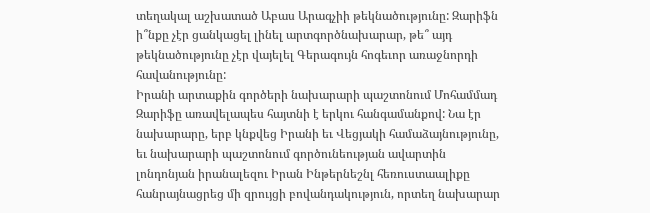տեղակալ աշխատած Աբաս Արագչիի թեկնածությունը: Զարիֆն ի՞նքը չէր ցանկացել լինել արտգործնախարար, թե՞ այդ թեկնածությունը չէր վայելել Գերագույն հոգեւոր առաջնորդի հավանությունը:
Իրանի արտաքին գործերի նախարարի պաշտոնում Մոհամմադ Զարիֆը առավելապես հայտնի է երկու հանգամանքով: Նա էր նախարարը, երբ կնքվեց Իրանի եւ Վեցյակի համաձայնությունը, եւ նախարարի պաշտոնում գործունեության ավարտին լոնդոնյան իրանալեզու Իրան Ինթերնեշնլ հեռուստաալիքը հանրայնացրեց մի զրույցի բովանդակություն, որտեղ նախարար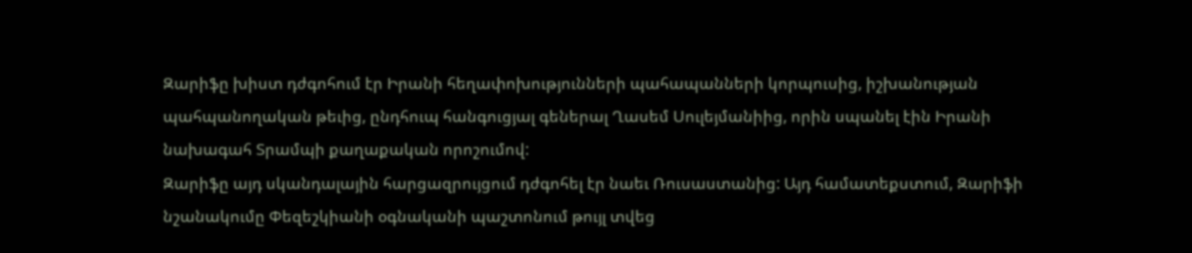Զարիֆը խիստ դժգոհում էր Իրանի հեղափոխությունների պահապանների կորպուսից, իշխանության պահպանողական թեւից, ընդհուպ հանգուցյալ գեներալ Ղասեմ Սուլեյմանիից, որին սպանել էին Իրանի նախագահ Տրամպի քաղաքական որոշումով:
Զարիֆը այդ սկանդալային հարցազրույցում դժգոհել էր նաեւ Ռուսաստանից: Այդ համատեքստում, Զարիֆի նշանակումը Փեզեշկիանի օգնականի պաշտոնում թույլ տվեց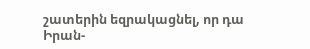շատերին եզրակացնել, որ դա Իրան-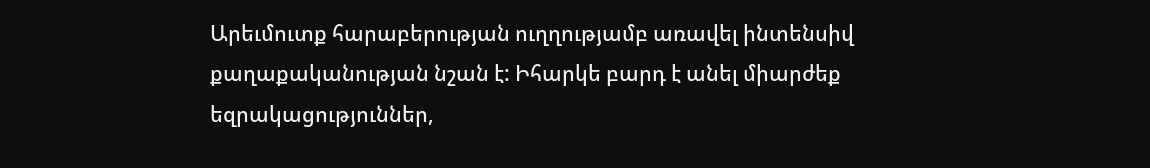Արեւմուտք հարաբերության ուղղությամբ առավել ինտենսիվ քաղաքականության նշան է: Իհարկե բարդ է անել միարժեք եզրակացություններ,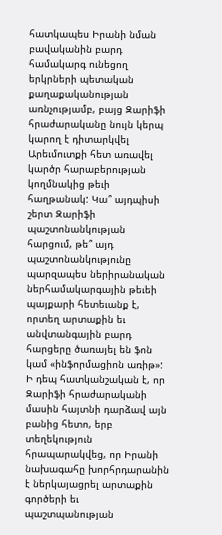հատկապես Իրանի նման բավականին բարդ համակարգ ունեցող երկրների պետական քաղաքականության առնչությամբ, բայց Զարիֆի հրաժարականը նույն կերպ կարող է դիտարկվել Արեւմուտքի հետ առավել կարծր հարաբերության կողմնակից թեւի հաղթանակ: Կա՞ այդպիսի շերտ Զարիֆի պաշտոնանկության հարցում, թե՞ այդ պաշտոնանկությունը պարզապես ներիրանական ներհամակարգային թեւեի պայքարի հետեւանք է, որտեղ արտաքին եւ անվտանգային բարդ հարցերը ծառայել են ֆոն կամ «ինֆորմացիոն առիթ»:
Ի դեպ հատկանշական է, որ Զարիֆի հրաժարականի մասին հայտնի դարձավ այն բանից հետո, երբ տեղեկություն հրապարակվեց, որ Իրանի նախագահը խորհրդարանին է ներկայացրել արտաքին գործերի եւ պաշտպանության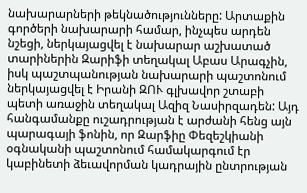նախարարների թեկնածությունները: Արտաքին գործերի նախարարի համար, ինչպես արդեն նշեցի, ներկայացվել է նախարար աշխատած տարիներին Զարիֆի տեղակալ Աբաս Արագչին, իսկ պաշտպանության նախարարի պաշտոնում ներկայացվել է Իրանի ԶՈՒ գլխավոր շտաբի պետի առաջին տեղակալ Ազիզ Նասիրզադեն: Այդ հանգամանքը ուշադրության է արժանի հենց այն պարագայի ֆոնին, որ Զարֆիը Փեզեշկիանի օգնականի պաշտոնում համակարգում էր կաբինետի ձեւավորման կադրային ընտրության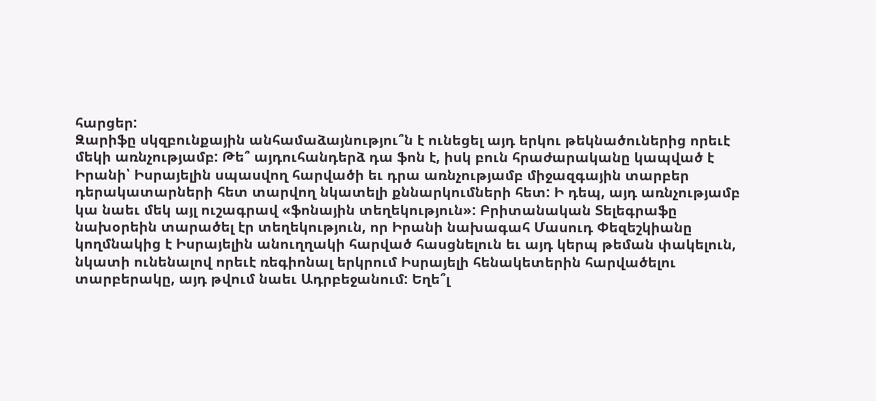հարցեր:
Զարիֆը սկզբունքային անհամաձայնությու՞ն է ունեցել այդ երկու թեկնածուներից որեւէ մեկի առնչությամբ: Թե՞ այդուհանդերձ դա ֆոն է, իսկ բուն հրաժարականը կապված է Իրանի՝ Իսրայելին սպասվող հարվածի եւ դրա առնչությամբ միջազգային տարբեր դերակատարների հետ տարվող նկատելի քննարկումների հետ: Ի դեպ, այդ առնչությամբ կա նաեւ մեկ այլ ուշագրավ «ֆոնային տեղեկություն»: Բրիտանական Տելեգրաֆը նախօրեին տարածել էր տեղեկություն, որ Իրանի նախագահ Մասուդ Փեզեշկիանը կողմնակից է Իսրայելին անուղղակի հարված հասցնելուն եւ այդ կերպ թեման փակելուն, նկատի ունենալով որեւէ ռեգիոնալ երկրում Իսրայելի հենակետերին հարվածելու տարբերակը, այդ թվում նաեւ Ադրբեջանում: Եղե՞լ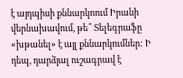է այդպիսի քննարկոում Իրանի վերնախավում, թե՞ Տելեգրաֆը «խթանել» է այլ քննարկումներ: Ի դեպ, դարձյալ ուշագրավ է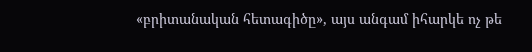«բրիտանական հետագիծը», այս անգամ իհարկե ոչ թե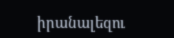իրանալեզու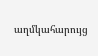աղմկահարույց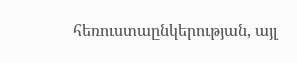հեռուստաընկերության, այլ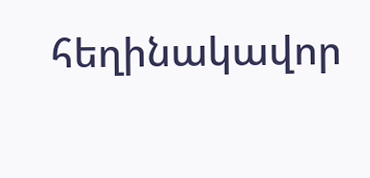հեղինակավոր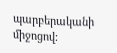պարբերականի միջոցով: